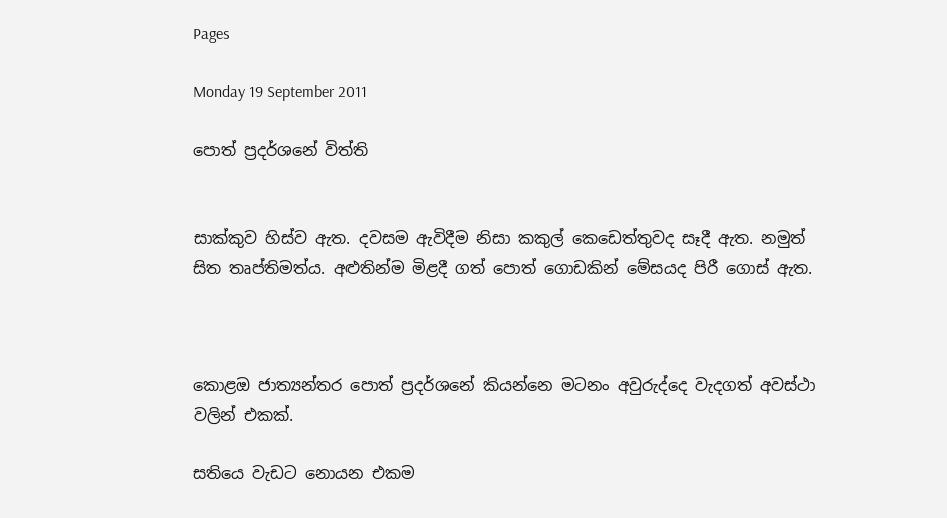Pages

Monday 19 September 2011

පොත් ප්‍රදර්ශනේ විත්ති


සාක්කුව හිස්ව ඇත. දවසම ඇවිදීම නිසා කකුල් කෙඩෙත්තුවද සෑදී ඇත. නමුත් සිත තෘප්තිමත්ය. අළුතින්ම මිළදී ගත් පොත් ගොඩකින් මේසයද පිරී ගොස් ඇත.



කොළඔ ජාත්‍යන්තර පොත් ප්‍රදර්ශනේ කියන්නෙ මටනං අවුරුද්දෙ වැදගත් අවස්ථා වලින් එකක්.

සතියෙ වැඩට නොයන එකම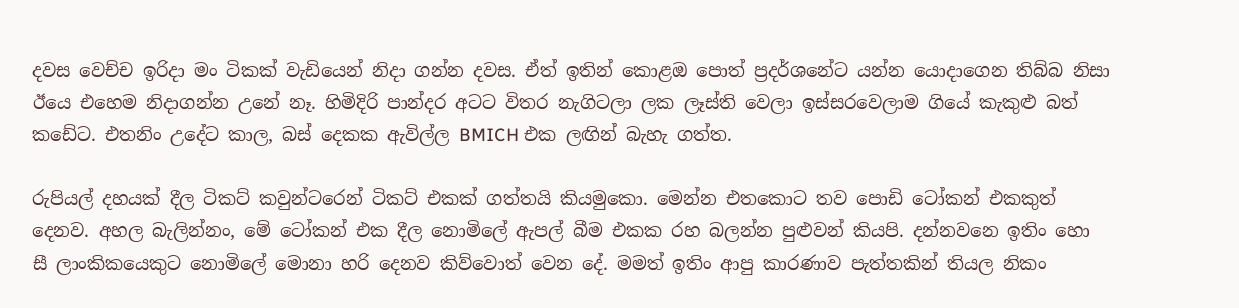දවස වෙච්ච ඉරිදා මං ටිකක් වැඩියෙන් නිදා ගන්න දවස. ඒත් ඉතින් කොළඔ පොත් ප්‍රදර්ශනේට යන්න යොදාගෙන තිබ්බ නිසා ඊයෙ එහෙම නිදාගන්න උනේ නෑ. හිමිදිරි පාන්දර අටට විතර නැගිටලා ලක ලෑස්ති වෙලා ඉස්සරවෙලාම ගියේ කැකුළු බත් කඩේට. එතනිං උදේට කාල, බස් දෙකක ඇවිල්ල BMICH එක ලඟින් බැහැ ගත්ත.

රුපියල් දහයක් දීල ටිකට් කවුන්ටරෙන් ටිකට් එකක් ගත්තයි කියමුකො. මෙන්න එතකොට තව පොඩි ටෝකන් එකකුත් දෙනව. අහල බැලින්නං, මේ ටෝකන් එක දීල නොමිලේ ඇපල් බීම එකක රහ බලන්න පුළුවන් කියපි. දන්නවනෙ ඉතිං හො සී ලාංකිකයෙකුට නොමිලේ මොනා හරි දෙනව කිව්වොත් වෙන දේ. මමත් ඉතිං ආපු කාරණාව පැත්තකින් තියල නිකං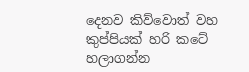දෙනව කිව්වොත් වහ කුප්පියක් හරි කටේ හලාගන්න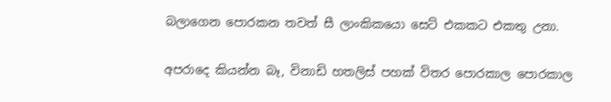බලාගෙන පොරකන තවත් සී ලාංකිකයො සෙට් එකකට එකතු උනා.

අපරාදෙ කියන්න බෑ, විනාඩි හතලිස් පහක් විතර පොරකාල පොරකාල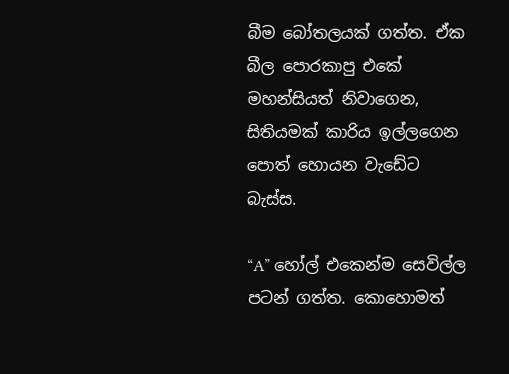බීම බෝතලයක් ගත්ත. ඒක බීල පොරකාපු එකේ මහන්සියත් නිවාගෙන, සිතියමක් කාරිය ඉල්ලගෙන පොත් හොයන වැඩේට බැස්ස.

“A” හෝල් එකෙන්ම සෙවිල්ල පටන් ගත්ත. කොහොමත්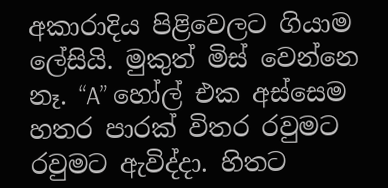අකාරාදිය පිළිවෙලට ගියාම ලේසියි. මුකුත් මිස් වෙන්නෙ නෑ. “A” හෝල් එක අස්සෙම හතර පාරක් විතර රවුමට රවුමට ඇවිද්දා. හිතට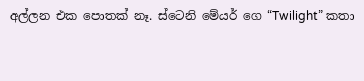අල්ලන එක පොතක් නෑ. ස්ටෙනි මේයර් ගෙ “Twilight” කතා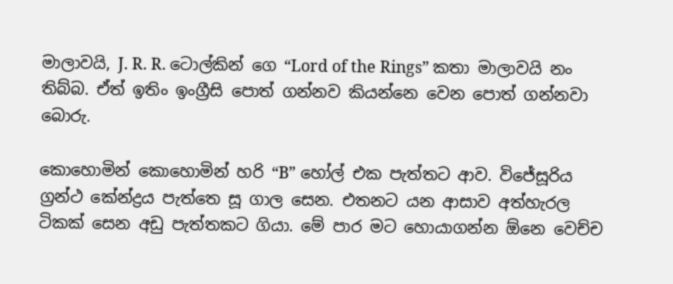මාලාවයි, J. R. R. ටොල්කින් ගෙ “Lord of the Rings” කතා මාලාවයි නං තිබ්බ. ඒත් ඉතිං ඉංග්‍රීසි පොත් ගන්නව කියන්නෙ වෙන පොත් ගන්නවා බොරු.

කොහොමින් කොහොමින් හරි “B” හෝල් එක පැත්තට ආව. විජේසූරිය ග්‍රන්ථ කේන්ද්‍රය පැත්තෙ සූ ගාල සෙන. එතනට යන ආසාව අත්හැරල ටිකක් සෙන අඩු පැත්තකට ගියා. මේ පාර මට හොයාගන්න ඕනෙ වෙච්ච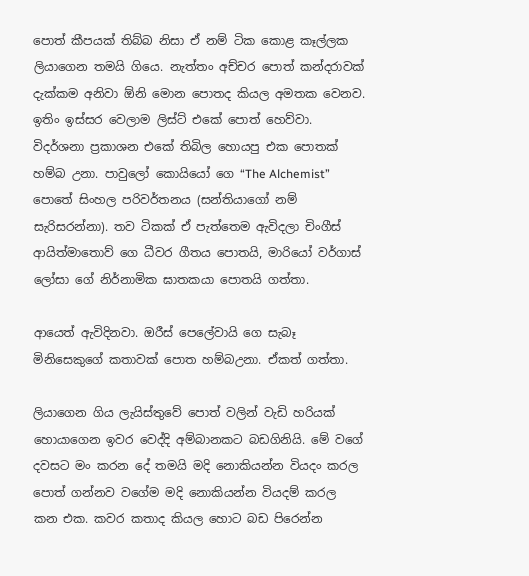පොත් කීපයක් තිබ්බ නිසා ඒ නම් ටික කොළ කෑල්ලක ලියාගෙන තමයි ගියෙ. නැත්තං අච්චර පොත් කන්දරාවක් දැක්කම අනිවා ඕනි මොන පොතද කියල අමතක වෙනව. ඉතිං ඉස්සර වෙලාම ලිස්ට් එකේ පොත් හෙව්වා. විදර්ශනා ප්‍රකාශන එකේ තිබිල හොයපු එක පොතක් හම්බ උනා. පාවුලෝ කොයියෝ ගෙ “The Alchemist” පොතේ සිංහල පරිවර්තනය (සන්තියාගෝ නම් සැරිසරන්නා). තව ටිකක් ඒ පැත්තෙම ඇවිදලා චිංගීස් ආයිත්මාතොව් ගෙ ධීවර ගීතය පොතයි, මාරියෝ වර්ගාස් ලෝසා ගේ නිර්නාමික ඝාතකයා පොතයි ගත්තා.

ආයෙත් ඇවිදිනවා. ඔරීස් පෙලේවායි ගෙ සැබෑ මිනිසෙකුගේ කතාවක් පොත හම්බඋනා. ඒකත් ගත්තා.

ලියාගෙන ගිය ලැයිස්තුවේ පොත් වලින් වැඩි හරියක් හොයාගෙන ඉවර වෙද්දි අම්බානකට බඩගිනියි. මේ වගේ දවසට මං කරන දේ තමයි මදි නොකියන්න වියදං කරල පොත් ගන්නව වගේම මදි නොකියන්න වියදම් කරල කන එක. කවර කතාද කියල හොට බඩ පිරෙන්න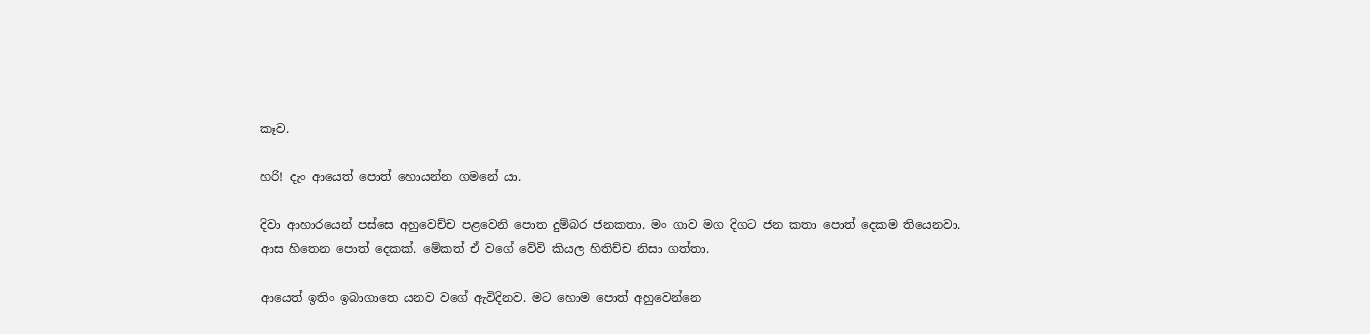කෑව.

හරි! දැං ආයෙත් පොත් හොයන්න ගමනේ යා.

දිවා ආහාරයෙන් පස්සෙ අහුවෙච්ච පළවෙනි පොත දුම්බර ජනකතා. මං ගාව මග දිගට ජන කතා පොත් දෙකම තියෙනවා. ආස හිතෙන පොත් දෙකක්. මේකත් ඒ වගේ වේවි කියල හිතිච්ච නිසා ගත්තා.

ආයෙත් ඉතිං ඉබාගාතෙ යනව වගේ ඇවිදිනව. මට හොම පොත් අහුවෙන්නෙ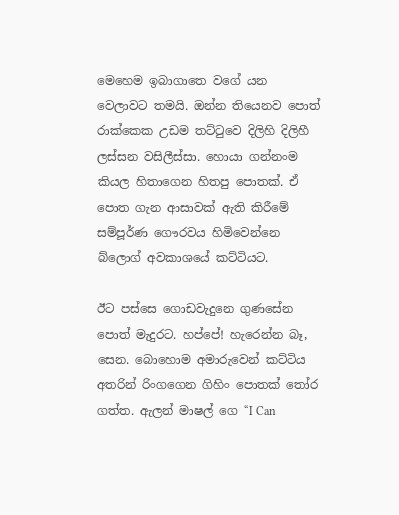මෙහෙම ඉබාගාතෙ වගේ යන වෙලාවට තමයි. ඔන්න තියෙනව පොත් රාක්කෙක උඩම තට්ටුවෙ දිලිහි දිලිහී ලස්සන වසිලීස්සා. හොයා ගන්නංම කියල හිතාගෙන හිතපු පොතක්. ඒ පොත ගැන ආසාවක් ඇති කිරීමේ සම්පූර්ණ ගෞරවය හිමිවෙන්නෙ බ්ලොග් අවකාශයේ කට්ටියට.

ඊට පස්සෙ ගොඩවැදුනෙ ගුණසේන පොත් මැදුරට. හප්පේ! හැරෙන්න බෑ, සෙන. බොහොම අමාරුවෙන් කට්ටිය අතරින් රිංගගෙන ගිහිං පොතක් තෝර ගත්ත. ඇලන් මාෂල් ගෙ “I Can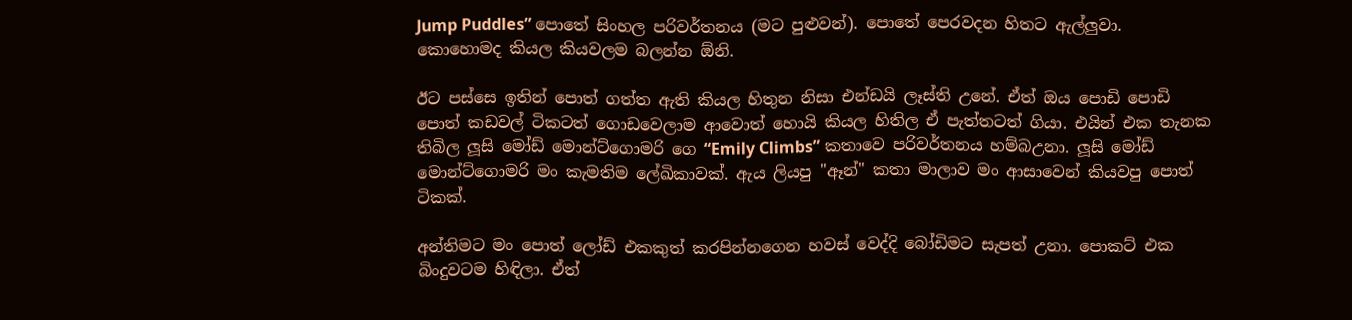Jump Puddles” පොතේ සිංහල පරිවර්තනය (මට පුළුවන්). පොතේ පෙරවදන හිතට ඇල්ලුවා. කොහොමද කියල කියවලම බලන්න ඕනි.

ඊට පස්සෙ ඉතින් පොත් ගත්ත ඇති කියල හිතුන නිසා එන්ඩයි ලෑස්ති උනේ. ඒත් ඔය පොඩි පොඩි පොත් කඩවල් ටිකටත් ගොඩවෙලාම ආවොත් හොයි කියල හිතිල ඒ පැත්තටත් ගියා. එයින් එක තැනක තිබිල ලූසි මෝඩ් මොන්ට්ගොමරි ගෙ “Emily Climbs” කතාවෙ පරිවර්තනය හම්බඋනා. ලූසි මෝඩ් මොන්ට්ගොමරි මං කැමතිම ලේඛිකාවක්. ඇය ලියපු "ඈන්" කතා මාලාව මං ආසාවෙන් කියවපු පොත් ටිකක්.

අන්තිමට මං පොත් ලෝඩ් එකකුත් කරපින්නගෙන හවස් වෙද්දි බෝඩිමට සැපත් උනා. පොකට් එක බිංදුවටම හිඳිලා. ඒත්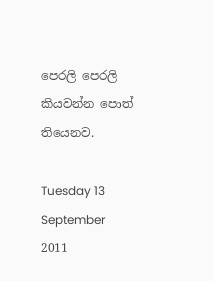පෙරලි පෙරලි කියවන්න පොත් තියෙනව.

Tuesday 13 September 2011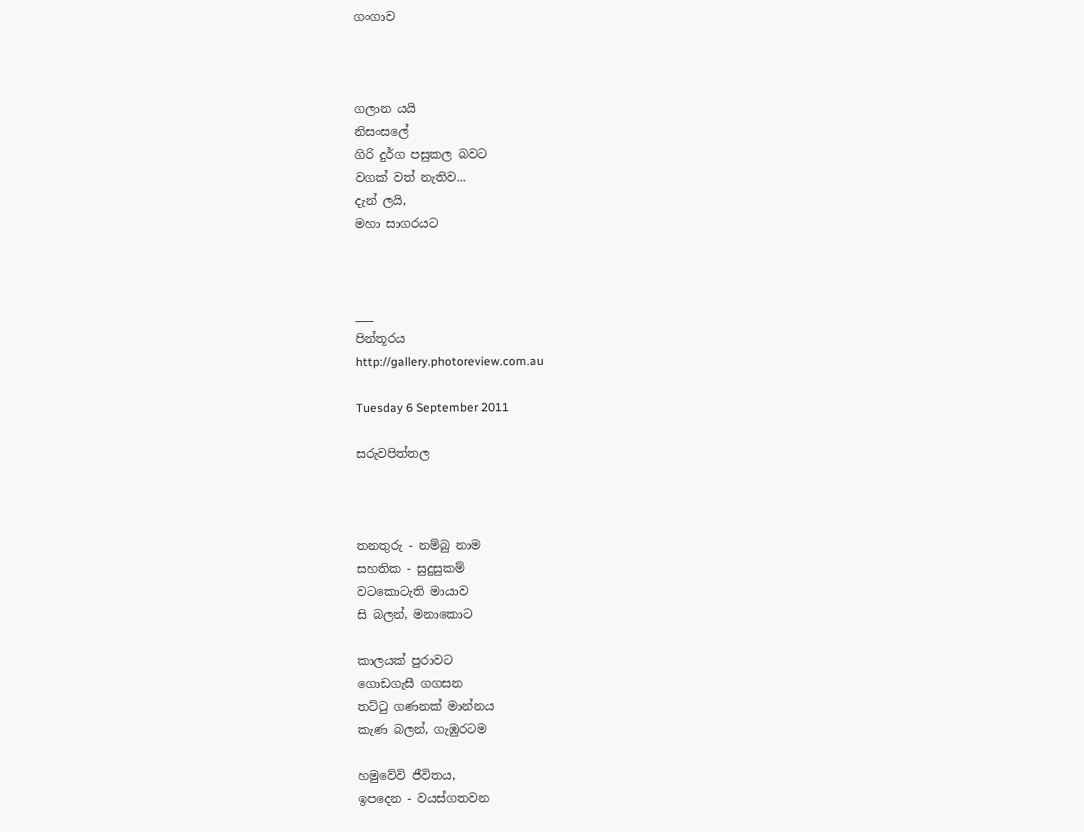ගංගාව



ගලාන යයි
නිසංසලේ
ගිරි දුර්ග පසුකල බවට
වගක් වත් නැතිව...
දැන් ලයි,
මහා සාගරයට



___
පින්තූරය
http://gallery.photoreview.com.au

Tuesday 6 September 2011

සරුවපිත්තල



තනතුරු - නම්බු නාම
සහතික - සුදුසුකම්
වටකොටැති මායාව
සි බලන්, මනාකොට

කාලයක් පුරාවට
ගොඩගැසී ගගසන
තට්ටු ගණනක් මාන්නය
කැණ බලන්, ගැඹුරටම

හමුවේවි ජීවිතය,
ඉපදෙන - වයස්ගතවන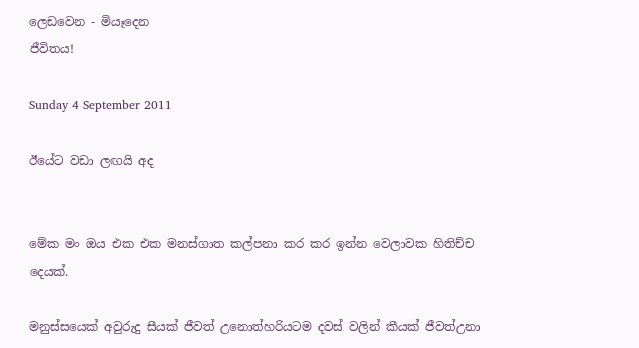ලෙඩවෙන - මියෑදෙන
ජීවිතය!

Sunday 4 September 2011

ඊයේට වඩා ලඟයි අද


මේක මං ඔය එක එක මනස්ගාත කල්පනා කර කර ඉන්න වෙලාවක හිතිච්ච දෙයක්.

මනුස්සයෙක් අවුරුදු සීයක් ජීවත් උනොත්හරියටම දවස් වලින් කීයක් ජීවත්උනා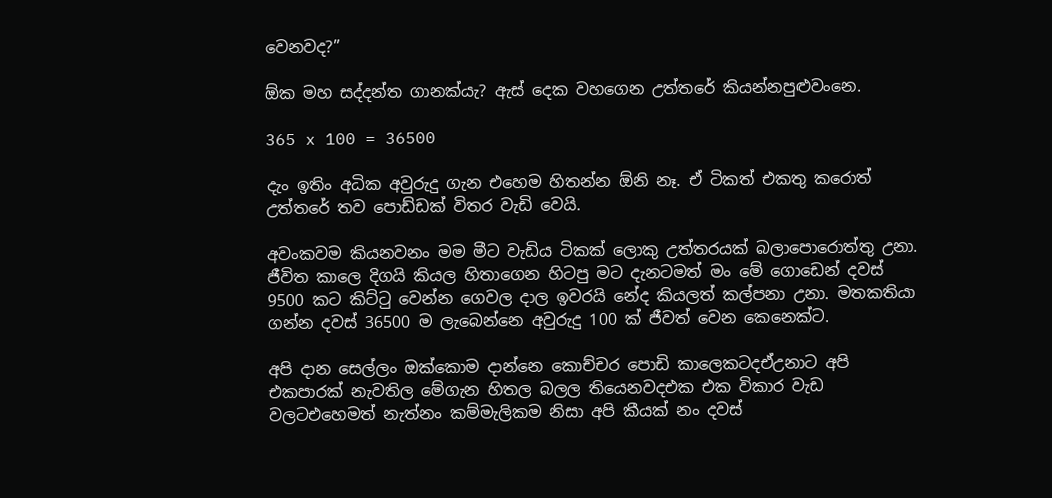වෙනවද?”

ඕක මහ සද්දන්ත ගානක්යැ? ඇස් දෙක වහගෙන උත්තරේ කියන්නපුළුවංනෙ.

365 x 100 = 36500

දැං ඉතිං අධික අවුරුදු ගැන එහෙම හිතන්න ඕනි නෑ. ඒ ටිකත් එකතු කරොත් උත්තරේ තව පොඩ්ඩක් විතර වැඩි වෙයි.

අවංකවම කියනවනං මම මීට වැඩිය ටිකක් ලොකු උත්තරයක් බලාපොරොත්තු උනා. ජීවිත කාලෙ දිගයි කියල හිතාගෙන හිටපු මට දැනටමත් මං මේ ගොඩෙන් දවස් 9500 කට කිට්ටු වෙන්න ගෙවල දාල ඉවරයි නේද කියලත් කල්පනා උනා. මතකතියා ගන්න දවස් 36500 ම ලැබෙන්නෙ අවුරුදු 100 ක් ජීවත් වෙන කෙ‍නෙක්ට.

අපි දාන සෙල්ලං ඔක්කොම දාන්නෙ කොච්චර පොඩි කාලෙකටදඒඋනාට අපි එකපාරක් නැවතිල මේගැන හිතල බලල තියෙනවදඑක එක විකාර වැඩ වලටඑහෙමත් නැත්නං කම්මැලිකම නිසා අපි කීයක් නං දවස්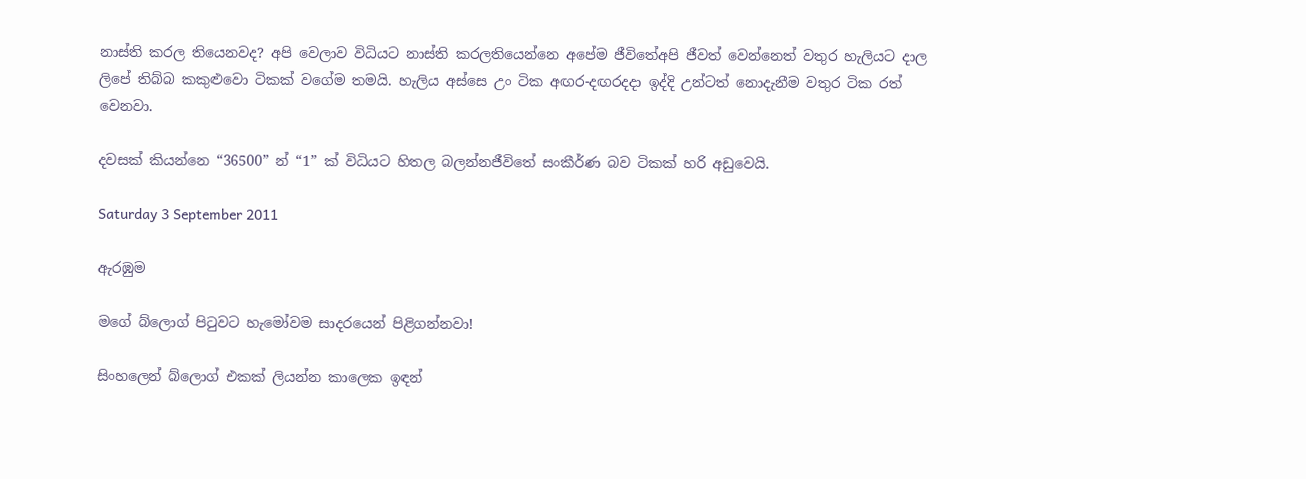නාස්ති කරල තියෙනවද? අපි වෙලාව විධියට නාස්ති කරලතියෙන්නෙ අපේම ජීවිතේඅපි ජීවත් වෙන්නෙත් වතුර හැලියට දාල ලිපේ තිබ්බ කකුළුවො ටිකක් වගේම තමයි. හැලිය අස්සෙ උං ටික අඟර-දඟරදදා ඉද්දි උන්ටත් නොදැනීම වතුර ටික රත් වෙනවා.

දවසක් කියන්නෙ “36500” න් “1” ක් විධියට හිතල බලන්නජීවිතේ සංකීර්ණ බව ටිකක් හරි අඩුවෙයි.

Saturday 3 September 2011

ඇරඹුම

මගේ බ්ලොග් පිටුවට හැමෝවම සාදරයෙන් පිළිගන්නවා!

සිංහලෙන් බ්ලොග් එකක් ලියන්න කාලෙක ඉඳන්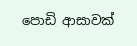පොඩි ආසාවක්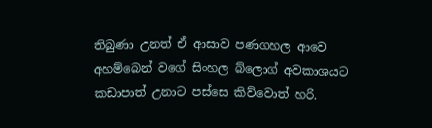තිබුණා උනත් ඒ ආසාව පණගහල ආවෙ අහම්බෙන් වගේ සිංහල බ්ලොග් අවකාශයට කඩාපාත් උනාට පස්සෙ කිව්වොත් හරි.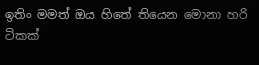ඉතිං මමත් ඔය හිතේ තියෙන මොනා හරි ටිකක්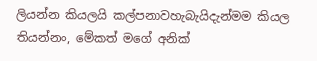ලියන්න කියලයි කල්පනාවහැබැයිදැන්මම කියල තියන්නං, මේකත් මගේ අනික්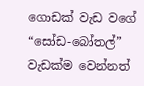ගොඩක් වැඩ වගේ “සෝඩ-බෝතල්”  වැඩක්ම වෙන්නත්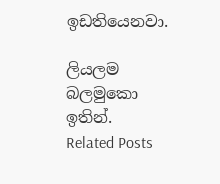ඉඩතියෙනවා.

ලියලම බලමුකො ඉතින්.
Related Posts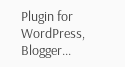Plugin for WordPress, Blogger...